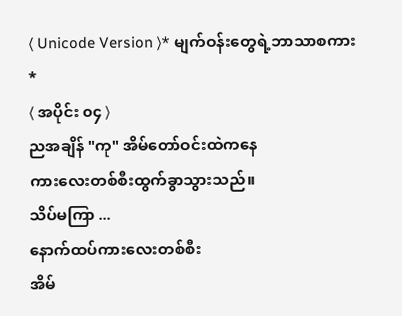⟨ Unicode Version ⟩* မျက်ဝန်းတွေရဲ့ဘာသာစကား *
⟨ အပိုင်း ၀၄ ⟩
ညအချိန် "ကု" အိမ်တော်ဝင်းထဲကနေ
ကားလေးတစ်စီးထွက်ခွာသွားသည်။
သိပ်မကြာ ...
နောက်ထပ်ကားလေးတစ်စီး
အိမ်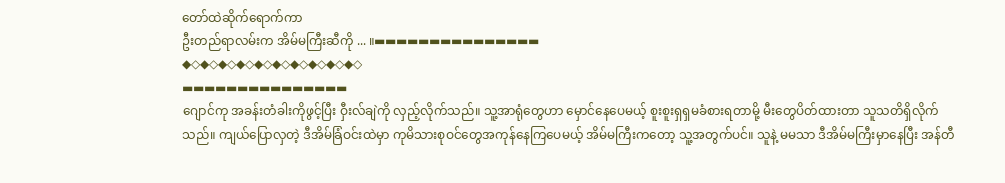တော်ထဲဆိုက်ရောက်ကာ
ဦးတည်ရာလမ်းက အိမ်မကြီးဆီကို ... ။▬▬▬▬▬▬▬▬▬▬▬▬▬▬▬
◆◇◆◇◆◇◆◇◆◇◆◇◆◇◆◇◆◇◆◇
▬▬▬▬▬▬▬▬▬▬▬▬▬▬▬
ဂျောင်ကု အခန်းတံခါးကိုဖွင့်ပြီး ဝှီးလ်ချဲကို လှည့်လိုက်သည်။ သူ့အာရုံတွေဟာ မှောင်နေပေမယ့် စူးစူးရှရှမခံစားရတာမို့ မီးတွေပိတ်ထားတာ သူသတိရှိလိုက်သည်။ ကျယ်ပြောလှတဲ့ ဒီအိမ်ခြံဝင်းထဲမှာ ကုမိသားစုဝင်တွေအကုန်နေကြပေမယ့် အိမ်မကြီးကတော့ သူ့အတွက်ပင်။ သူနဲ့ မမသာ ဒီအိမ်မကြီးမှာနေပြီး အန်တီ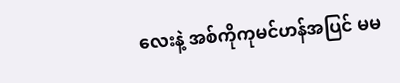လေးနဲ့ အစ်ကိုကုမင်ဟန်အပြင် မမ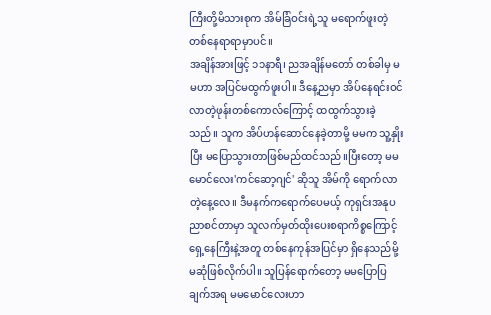ကြီးတို့မိသားစုက အိမ်ခြံဝင်းရဲ့သူ မရောက်ဖူးတဲ့တစ်နေရာရာမှာပင်။
အချိန်အားဖြင့် ၁၁နာရီ၊ ညအချိန်မတော် တစ်ခါမှ မမဟာ အပြင်မထွက်ဖူးပါ။ ဒီနေ့ညမှာ အိပ်နေရင်းဝင်လာတဲ့ဖုန်းတစ်ကောလ်ကြောင့် ထထွက်သွားခဲ့သည်။ သူက အိပ်ဟန်ဆောင်နေခဲ့တာမို့ မမက သူ့နှိုးပြီး မပြောသွားတာဖြစ်မည်ထင်သည်။ပြီးတော့ မမမောင်လေး'ကင်ဆော့ဂျင်' ဆိုသူ အိမ်ကို ရောက်လာတဲ့နေ့လေ။ ဒီမနက်ကရောက်ပေမယ့် ကုရှင်းအနုပညာစင်တာမှာ သူလက်မှတ်ထိုးပေးစရာကိစ္စကြောင့် ရှေ့နေကြီးနဲ့အတူ တစ်နေကုန်အပြင်မှာ ရှိနေသည်မို့ မဆုံဖြစ်လိုက်ပါ။ သူပြန်ရောက်တော့ မမပြောပြချက်အရ မမမောင်လေးဟာ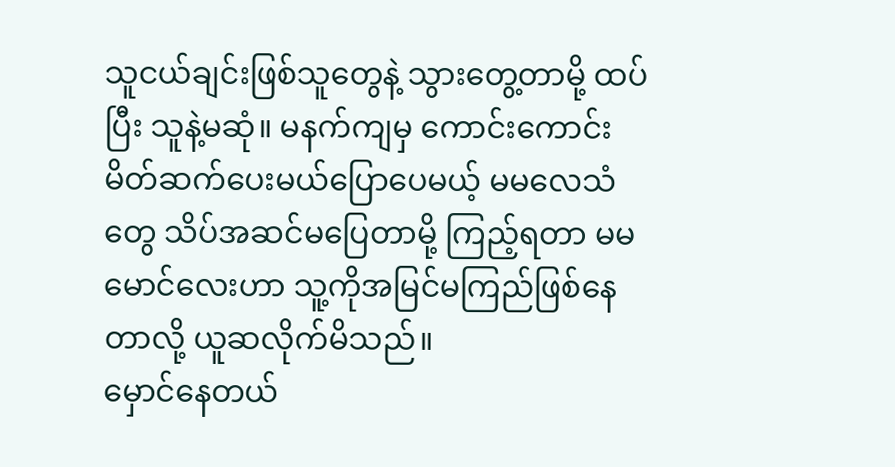သူငယ်ချင်းဖြစ်သူတွေနဲ့ သွားတွေ့တာမို့ ထပ်ပြီး သူနဲ့မဆုံ။ မနက်ကျမှ ကောင်းကောင်းမိတ်ဆက်ပေးမယ်ပြောပေမယ့် မမလေသံတွေ သိပ်အဆင်မပြေတာမို့ ကြည့်ရတာ မမမောင်လေးဟာ သူ့ကိုအမြင်မကြည်ဖြစ်နေတာလို့ ယူဆလိုက်မိသည်။
မှောင်နေတယ်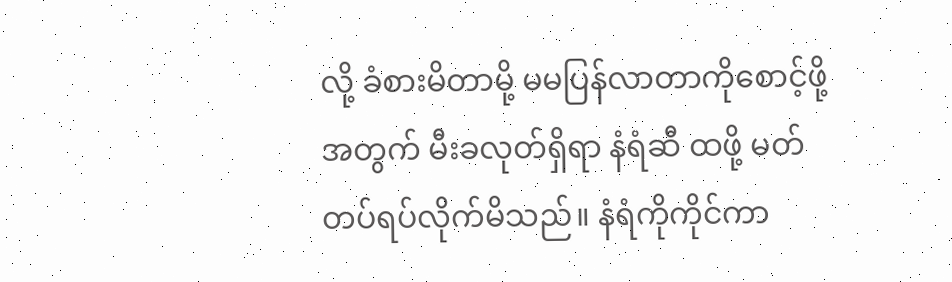လို့ ခံစားမိတာမို့ မမပြန်လာတာကိုစောင့်ဖို့အတွက် မီးခလုတ်ရှိရာ နံရံဆီ ထဖို့ မတ်တပ်ရပ်လိုက်မိသည်။ နံရံကိုကိုင်ကာ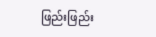ဖြည်းဖြည်း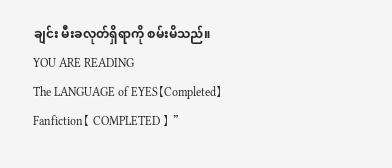ချင်း မီးခလုတ်ရှိရာကို စမ်းမိသည်။
YOU ARE READING
The LANGUAGE of EYES【Completed】
Fanfiction【 COMPLETED 】 "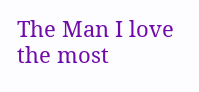The Man I love the most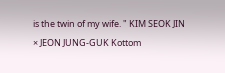is the twin of my wife. " KIM SEOK JIN × JEON JUNG-GUK Kottom